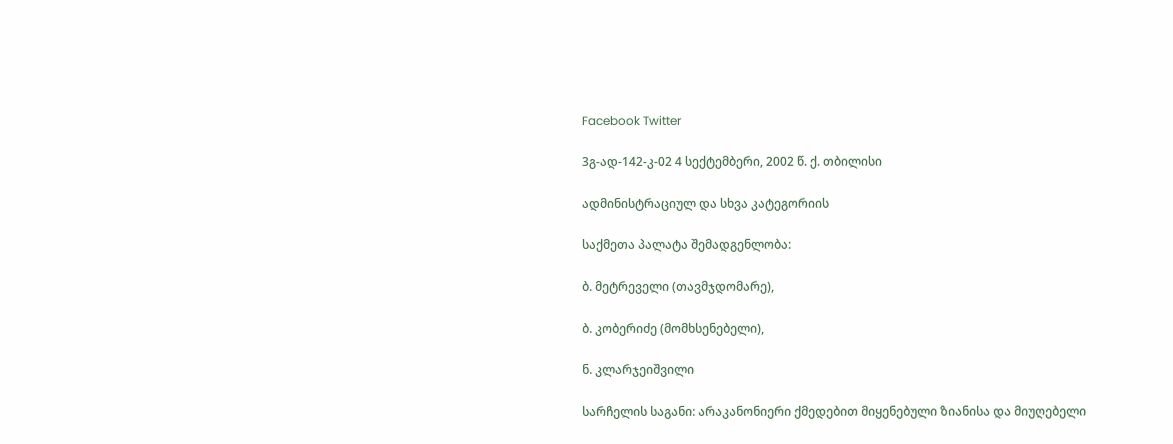Facebook Twitter

3გ-ად-142-კ-02 4 სექტემბერი, 2002 წ. ქ. თბილისი

ადმინისტრაციულ და სხვა კატეგორიის

საქმეთა პალატა შემადგენლობა:

ბ. მეტრეველი (თავმჯდომარე),

ბ. კობერიძე (მომხსენებელი),

ნ. კლარჯეიშვილი

სარჩელის საგანი: არაკანონიერი ქმედებით მიყენებული ზიანისა და მიუღებელი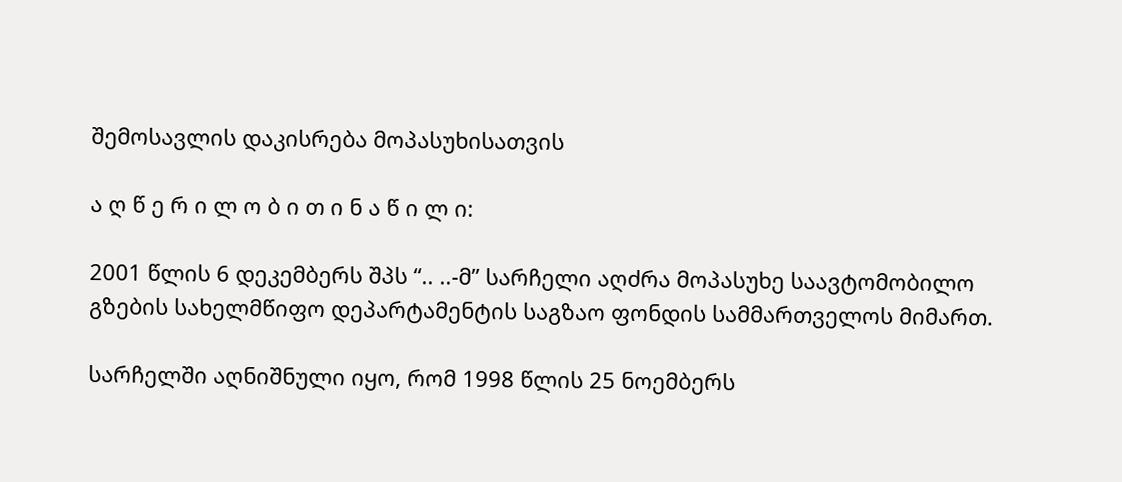შემოსავლის დაკისრება მოპასუხისათვის

ა ღ წ ე რ ი ლ ო ბ ი თ ი ნ ა წ ი ლ ი:

2001 წლის 6 დეკემბერს შპს “.. ..-მ” სარჩელი აღძრა მოპასუხე საავტომობილო გზების სახელმწიფო დეპარტამენტის საგზაო ფონდის სამმართველოს მიმართ.

სარჩელში აღნიშნული იყო, რომ 1998 წლის 25 ნოემბერს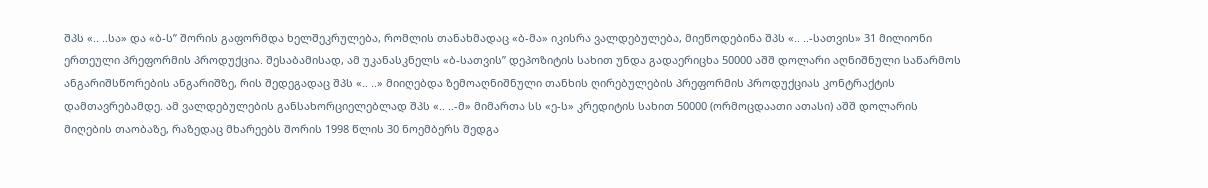შპს «.. ..სა» და «ბ-ს” შორის გაფორმდა ხელშეკრულება, რომლის თანახმადაც «ბ-მა» იკისრა ვალდებულება, მიეწოდებინა შპს «.. ..-სათვის» 31 მილიონი ერთეული პრეფორმის პროდუქცია. შესაბამისად, ამ უკანასკნელს «ბ-სათვის” დეპოზიტის სახით უნდა გადაერიცხა 50000 აშშ დოლარი აღნიშნული საწარმოს ანგარიშსწორების ანგარიშზე, რის შედეგადაც შპს «.. ..» მიიღებდა ზემოაღნიშნული თანხის ღირებულების პრეფორმის პროდუქციას კონტრაქტის დამთავრებამდე. ამ ვალდებულების განსახორციელებლად შპს «.. ..-მ» მიმართა სს «ე-ს» კრედიტის სახით 50000 (ორმოცდაათი ათასი) აშშ დოლარის მიღების თაობაზე, რაზედაც მხარეებს შორის 1998 წლის 30 ნოემბერს შედგა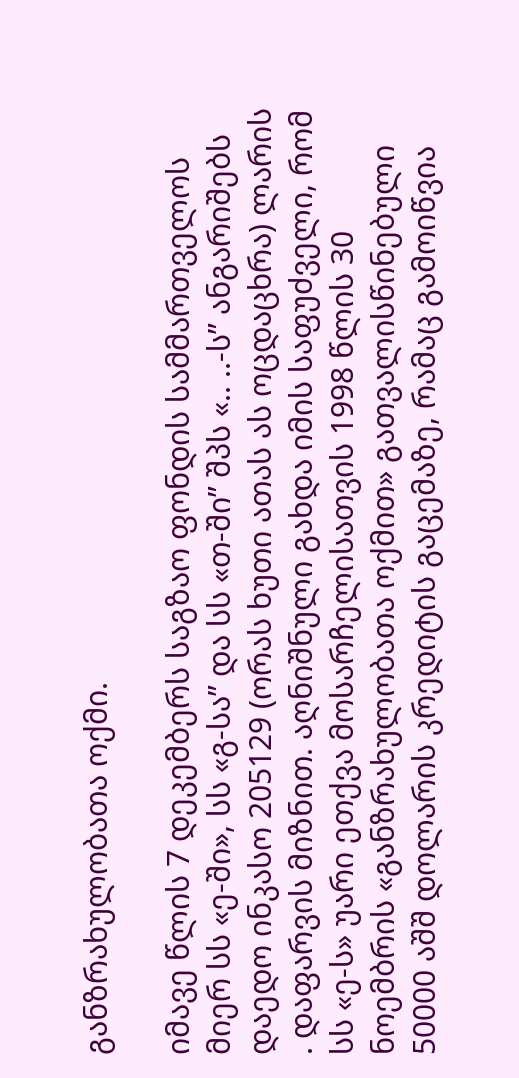განზრახულობათა ოქმი.

იმავე წლის 7 დეკემბერს საგზაო ფონდის სამმართველოს მიერ სს «ე-ში», სს «გ-სა” და სს «თ-ში” შპს «.. ..-ს” ანგარიშებს დაედო ინკასო 205129 (ორას ხუთი ათას ას ოცდაცხრა) ლარის . დაფარვის მიზნით. აღნიშნული გახდა იმის საფუძველი, რომ სს «ე-ს» უარი ეთქვა მოსარჩელისათვის 1998 წლის 30 ნოემბრის «განზრახულობათა ოქმით» გათვალისწინებული 50000 აშშ დოლარის კრედიტის გაცემაზე, რამაც გამოიწვია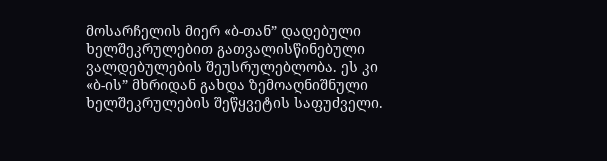მოსარჩელის მიერ «ბ-თან” დადებული ხელშეკრულებით გათვალისწინებული ვალდებულების შეუსრულებლობა. ეს კი «ბ-ის” მხრიდან გახდა ზემოაღნიშნული ხელშეკრულების შეწყვეტის საფუძველი.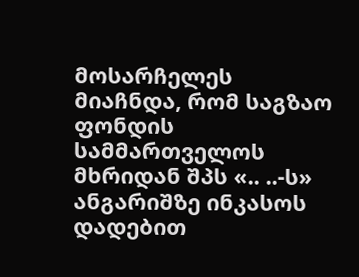მოსარჩელეს მიაჩნდა, რომ საგზაო ფონდის სამმართველოს მხრიდან შპს «.. ..-ს» ანგარიშზე ინკასოს დადებით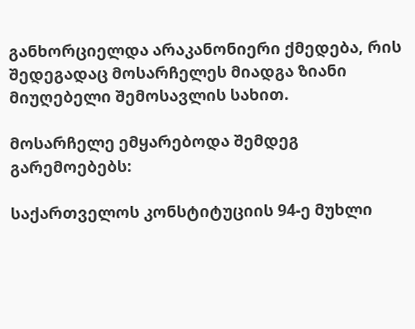განხორციელდა არაკანონიერი ქმედება, რის შედეგადაც მოსარჩელეს მიადგა ზიანი მიუღებელი შემოსავლის სახით.

მოსარჩელე ემყარებოდა შემდეგ გარემოებებს:

საქართველოს კონსტიტუციის 94-ე მუხლი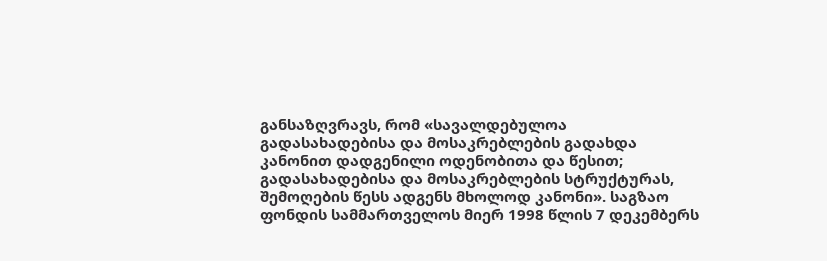განსაზღვრავს, რომ «სავალდებულოა გადასახადებისა და მოსაკრებლების გადახდა კანონით დადგენილი ოდენობითა და წესით; გადასახადებისა და მოსაკრებლების სტრუქტურას, შემოღების წესს ადგენს მხოლოდ კანონი». საგზაო ფონდის სამმართველოს მიერ 1998 წლის 7 დეკემბერს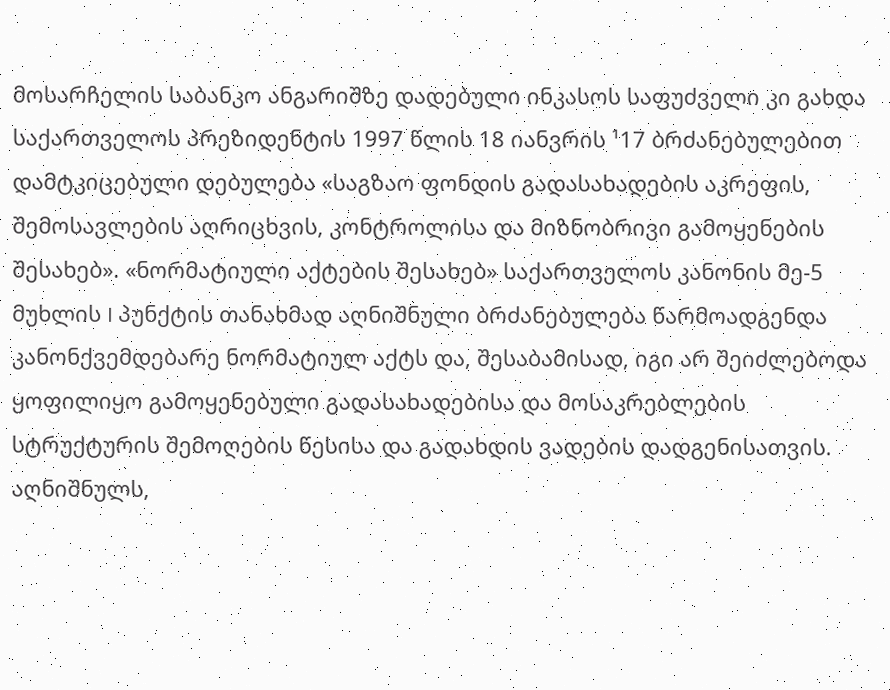მოსარჩელის საბანკო ანგარიშზე დადებული ინკასოს საფუძველი კი გახდა საქართველოს პრეზიდენტის 1997 წლის 18 იანვრის ¹17 ბრძანებულებით დამტკიცებული დებულება «საგზაო ფონდის გადასახადების აკრეფის, შემოსავლების აღრიცხვის, კონტროლისა და მიზნობრივი გამოყენების შესახებ». «ნორმატიული აქტების შესახებ» საქართველოს კანონის მე-5 მუხლის I პუნქტის თანახმად აღნიშნული ბრძანებულება წარმოადგენდა კანონქვემდებარე ნორმატიულ აქტს და, შესაბამისად, იგი არ შეიძლებოდა ყოფილიყო გამოყენებული გადასახადებისა და მოსაკრებლების სტრუქტურის შემოღების წესისა და გადახდის ვადების დადგენისათვის. აღნიშნულს,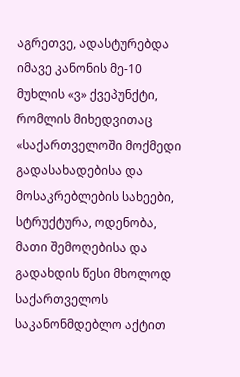აგრეთვე, ადასტურებდა იმავე კანონის მე-10 მუხლის «ვ» ქვეპუნქტი, რომლის მიხედვითაც «საქართველოში მოქმედი გადასახადებისა და მოსაკრებლების სახეები, სტრუქტურა, ოდენობა, მათი შემოღებისა და გადახდის წესი მხოლოდ საქართველოს საკანონმდებლო აქტით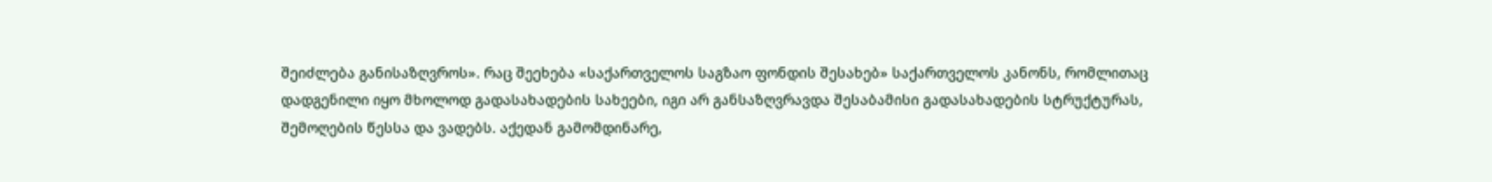შეიძლება განისაზღვროს». რაც შეეხება «საქართველოს საგზაო ფონდის შესახებ» საქართველოს კანონს, რომლითაც დადგენილი იყო მხოლოდ გადასახადების სახეები, იგი არ განსაზღვრავდა შესაბამისი გადასახადების სტრუქტურას, შემოღების წესსა და ვადებს. აქედან გამომდინარე,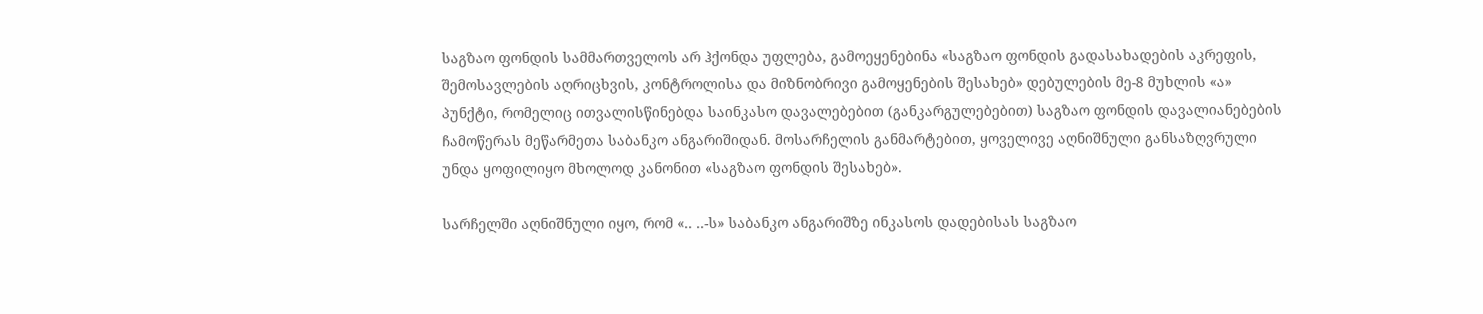საგზაო ფონდის სამმართველოს არ ჰქონდა უფლება, გამოეყენებინა «საგზაო ფონდის გადასახადების აკრეფის, შემოსავლების აღრიცხვის, კონტროლისა და მიზნობრივი გამოყენების შესახებ» დებულების მე-8 მუხლის «ა» პუნქტი, რომელიც ითვალისწინებდა საინკასო დავალებებით (განკარგულებებით) საგზაო ფონდის დავალიანებების ჩამოწერას მეწარმეთა საბანკო ანგარიშიდან. მოსარჩელის განმარტებით, ყოველივე აღნიშნული განსაზღვრული უნდა ყოფილიყო მხოლოდ კანონით «საგზაო ფონდის შესახებ».

სარჩელში აღნიშნული იყო, რომ «.. ..-ს» საბანკო ანგარიშზე ინკასოს დადებისას საგზაო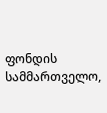ფონდის სამმართველო,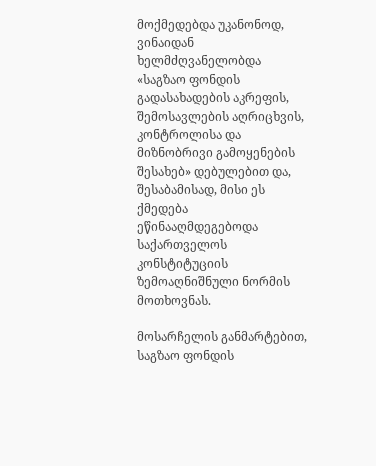მოქმედებდა უკანონოდ, ვინაიდან ხელმძღვანელობდა «საგზაო ფონდის გადასახადების აკრეფის, შემოსავლების აღრიცხვის, კონტროლისა და მიზნობრივი გამოყენების შესახებ» დებულებით და, შესაბამისად, მისი ეს ქმედება ეწინააღმდეგებოდა საქართველოს კონსტიტუციის ზემოაღნიშნული ნორმის მოთხოვნას.

მოსარჩელის განმარტებით, საგზაო ფონდის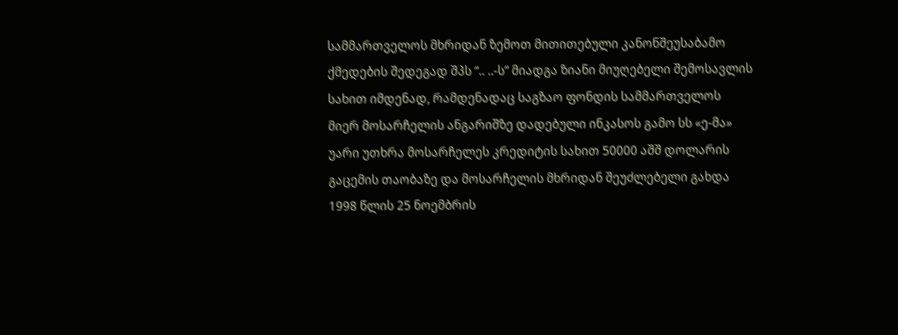სამმართველოს მხრიდან ზემოთ მითითებული კანონშეუსაბამო ქმედების შედეგად შპს “.. ..-ს” მიადგა ზიანი მიუღებელი შემოსავლის სახით იმდენად, რამდენადაც საგზაო ფონდის სამმართველოს მიერ მოსარჩელის ანგარიშზე დადებული ინკასოს გამო სს «ე-მა» უარი უთხრა მოსარჩელეს კრედიტის სახით 50000 აშშ დოლარის გაცემის თაობაზე და მოსარჩელის მხრიდან შეუძლებელი გახდა 1998 წლის 25 ნოემბრის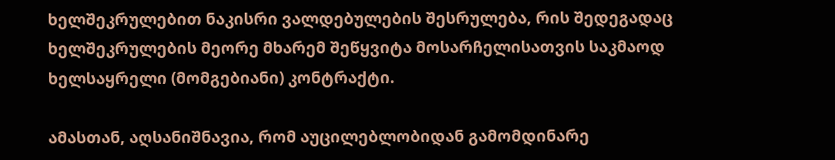ხელშეკრულებით ნაკისრი ვალდებულების შესრულება, რის შედეგადაც ხელშეკრულების მეორე მხარემ შეწყვიტა მოსარჩელისათვის საკმაოდ ხელსაყრელი (მომგებიანი) კონტრაქტი.

ამასთან, აღსანიშნავია, რომ აუცილებლობიდან გამომდინარე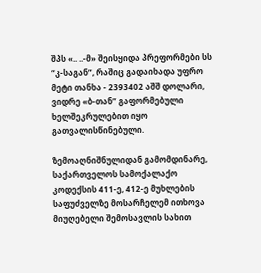შპს «.. ..-მ» შეისყიდა პრეფორმები სს “კ-საგან”, რაშიც გადაიხადა უფრო მეტი თანხა - 2393402 აშშ დოლარი, ვიდრე «ბ-თან” გაფორმებული ხელშეკრულებით იყო გათვალისწინებული.

ზემოაღნიშნულიდან გამომდინარე, საქართველოს სამოქალაქო კოდექსის 411-ე, 412-ე მუხლების საფუძველზე მოსარჩელემ ითხოვა მიუღებელი შემოსავლის სახით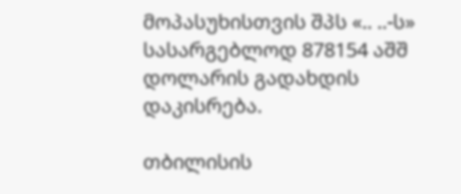მოპასუხისთვის შპს «.. ..-ს» სასარგებლოდ 878154 აშშ დოლარის გადახდის დაკისრება.

თბილისის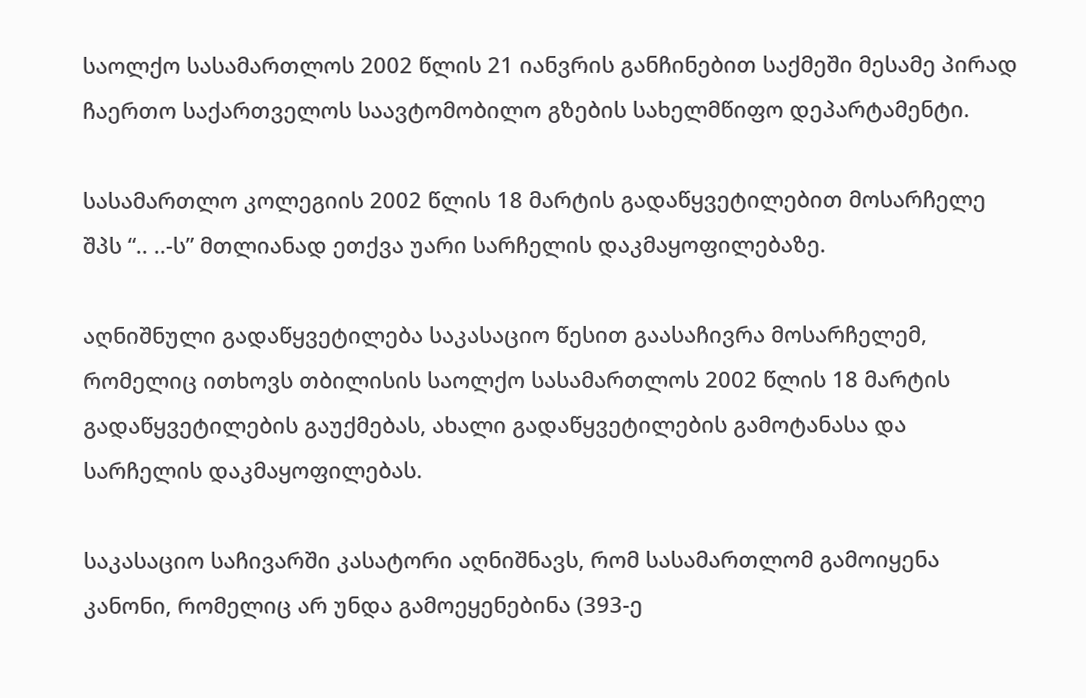საოლქო სასამართლოს 2002 წლის 21 იანვრის განჩინებით საქმეში მესამე პირად ჩაერთო საქართველოს საავტომობილო გზების სახელმწიფო დეპარტამენტი.

სასამართლო კოლეგიის 2002 წლის 18 მარტის გადაწყვეტილებით მოსარჩელე შპს “.. ..-ს” მთლიანად ეთქვა უარი სარჩელის დაკმაყოფილებაზე.

აღნიშნული გადაწყვეტილება საკასაციო წესით გაასაჩივრა მოსარჩელემ, რომელიც ითხოვს თბილისის საოლქო სასამართლოს 2002 წლის 18 მარტის გადაწყვეტილების გაუქმებას, ახალი გადაწყვეტილების გამოტანასა და სარჩელის დაკმაყოფილებას.

საკასაციო საჩივარში კასატორი აღნიშნავს, რომ სასამართლომ გამოიყენა კანონი, რომელიც არ უნდა გამოეყენებინა (393-ე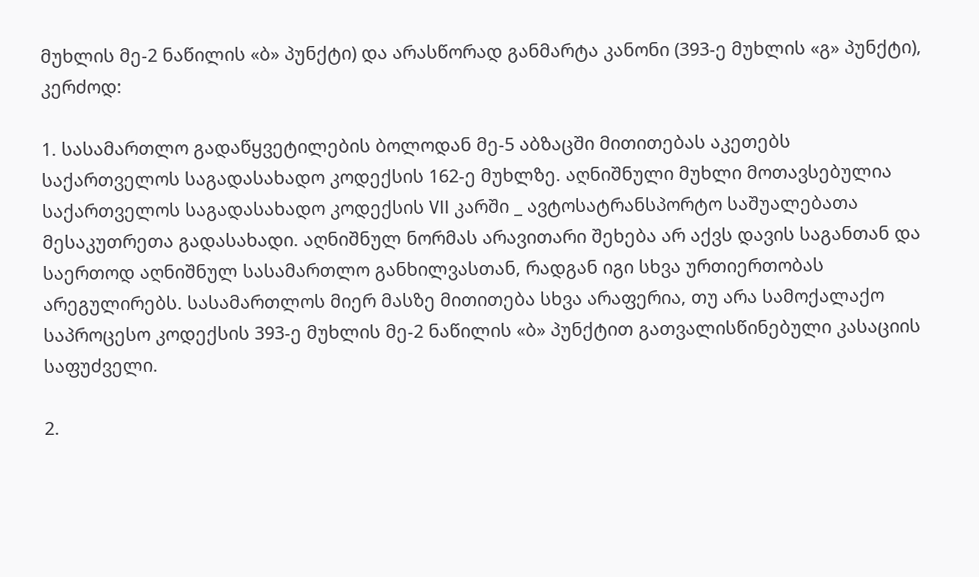მუხლის მე-2 ნაწილის «ბ» პუნქტი) და არასწორად განმარტა კანონი (393-ე მუხლის «გ» პუნქტი), კერძოდ:

1. სასამართლო გადაწყვეტილების ბოლოდან მე-5 აბზაცში მითითებას აკეთებს საქართველოს საგადასახადო კოდექსის 162-ე მუხლზე. აღნიშნული მუხლი მოთავსებულია საქართველოს საგადასახადო კოდექსის VII კარში _ ავტოსატრანსპორტო საშუალებათა მესაკუთრეთა გადასახადი. აღნიშნულ ნორმას არავითარი შეხება არ აქვს დავის საგანთან და საერთოდ აღნიშნულ სასამართლო განხილვასთან, რადგან იგი სხვა ურთიერთობას არეგულირებს. სასამართლოს მიერ მასზე მითითება სხვა არაფერია, თუ არა სამოქალაქო საპროცესო კოდექსის 393-ე მუხლის მე-2 ნაწილის «ბ» პუნქტით გათვალისწინებული კასაციის საფუძველი.

2.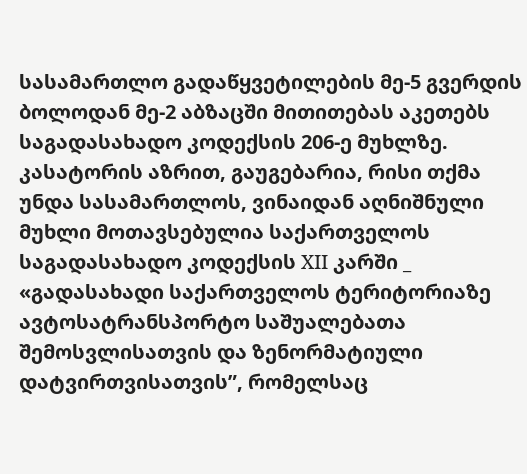სასამართლო გადაწყვეტილების მე-5 გვერდის ბოლოდან მე-2 აბზაცში მითითებას აკეთებს საგადასახადო კოდექსის 206-ე მუხლზე. კასატორის აზრით, გაუგებარია, რისი თქმა უნდა სასამართლოს, ვინაიდან აღნიშნული მუხლი მოთავსებულია საქართველოს საგადასახადო კოდექსის XII კარში _ «გადასახადი საქართველოს ტერიტორიაზე ავტოსატრანსპორტო საშუალებათა შემოსვლისათვის და ზენორმატიული დატვირთვისათვის”, რომელსაც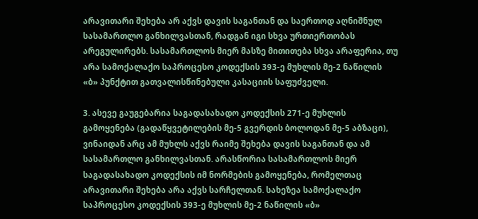არავითარი შეხება არ აქვს დავის საგანთან და საერთოდ აღნიშნულ სასამართლო განხილვასთან, რადგან იგი სხვა ურთიერთობას არეგულირებს. სასამართლოს მიერ მასზე მითითება სხვა არაფერია, თუ არა სამოქალაქო საპროცესო კოდექსის 393-ე მუხლის მე-2 ნაწილის «ბ» პუნქტით გათვალისწინებული კასაციის საფუძველი.

3. ასევე გაუგებარია საგადასახადო კოდექსის 271-ე მუხლის გამოყენება (გადაწყვეტილების მე-5 გვერდის ბოლოდან მე-5 აბზაცი), ვინაიდან არც ამ მუხლს აქვს რაიმე შეხება დავის საგანთან და ამ სასამართლო განხილვასთან. არასწორია სასამართლოს მიერ საგადასახადო კოდექსის იმ ნორმების გამოყენება, რომელთაც არავითარი შეხება არა აქვს სარჩელთან. სახეზეა სამოქალაქო საპროცესო კოდექსის 393-ე მუხლის მე-2 ნაწილის «ბ»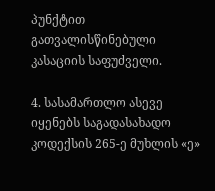პუნქტით გათვალისწინებული კასაციის საფუძველი.

4. სასამართლო ასევე იყენებს საგადასახადო კოდექსის 265-ე მუხლის «ე»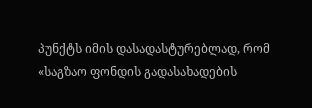პუნქტს იმის დასადასტურებლად, რომ «საგზაო ფონდის გადასახადების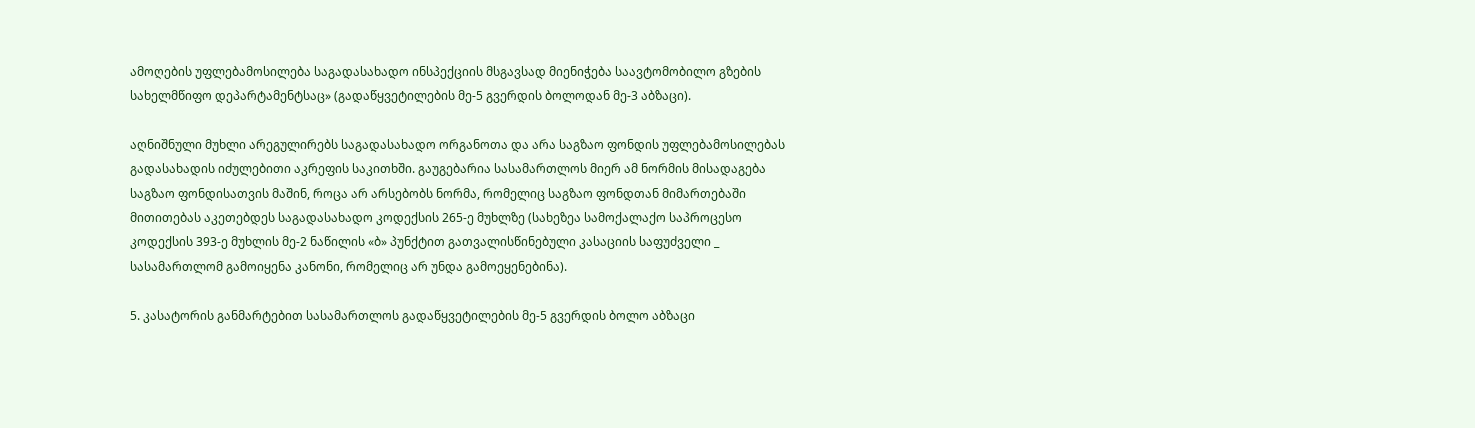ამოღების უფლებამოსილება საგადასახადო ინსპექციის მსგავსად მიენიჭება საავტომობილო გზების სახელმწიფო დეპარტამენტსაც» (გადაწყვეტილების მე-5 გვერდის ბოლოდან მე-3 აბზაცი).

აღნიშნული მუხლი არეგულირებს საგადასახადო ორგანოთა და არა საგზაო ფონდის უფლებამოსილებას გადასახადის იძულებითი აკრეფის საკითხში. გაუგებარია სასამართლოს მიერ ამ ნორმის მისადაგება საგზაო ფონდისათვის მაშინ, როცა არ არსებობს ნორმა, რომელიც საგზაო ფონდთან მიმართებაში მითითებას აკეთებდეს საგადასახადო კოდექსის 265-ე მუხლზე (სახეზეა სამოქალაქო საპროცესო კოდექსის 393-ე მუხლის მე-2 ნაწილის «ბ» პუნქტით გათვალისწინებული კასაციის საფუძველი _ სასამართლომ გამოიყენა კანონი, რომელიც არ უნდა გამოეყენებინა).

5. კასატორის განმარტებით სასამართლოს გადაწყვეტილების მე-5 გვერდის ბოლო აბზაცი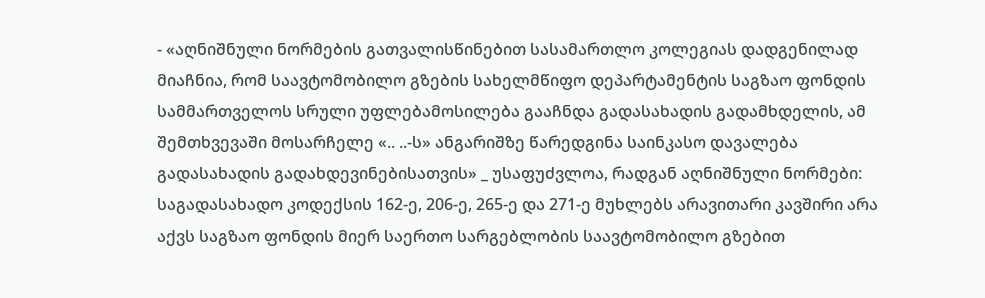- «აღნიშნული ნორმების გათვალისწინებით სასამართლო კოლეგიას დადგენილად მიაჩნია, რომ საავტომობილო გზების სახელმწიფო დეპარტამენტის საგზაო ფონდის სამმართველოს სრული უფლებამოსილება გააჩნდა გადასახადის გადამხდელის, ამ შემთხვევაში მოსარჩელე «.. ..-ს» ანგარიშზე წარედგინა საინკასო დავალება გადასახადის გადახდევინებისათვის» _ უსაფუძვლოა, რადგან აღნიშნული ნორმები: საგადასახადო კოდექსის 162-ე, 206-ე, 265-ე და 271-ე მუხლებს არავითარი კავშირი არა აქვს საგზაო ფონდის მიერ საერთო სარგებლობის საავტომობილო გზებით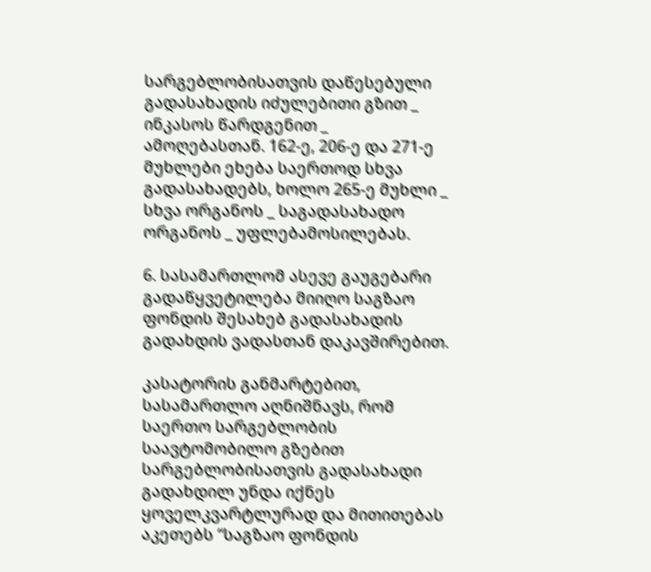სარგებლობისათვის დაწესებული გადასახადის იძულებითი გზით _ ინკასოს წარდგენით _ ამოღებასთან. 162-ე, 206-ე და 271-ე მუხლები ეხება საერთოდ სხვა გადასახადებს, ხოლო 265-ე მუხლი _ სხვა ორგანოს _ საგადასახადო ორგანოს _ უფლებამოსილებას.

6. სასამართლომ ასევე გაუგებარი გადაწყვეტილება მიიღო საგზაო ფონდის შესახებ გადასახადის გადახდის ვადასთან დაკავშირებით.

კასატორის განმარტებით, სასამართლო აღნიშნავს, რომ საერთო სარგებლობის საავტომობილო გზებით სარგებლობისათვის გადასახადი გადახდილ უნდა იქნეს ყოველკვარტლურად და მითითებას აკეთებს “საგზაო ფონდის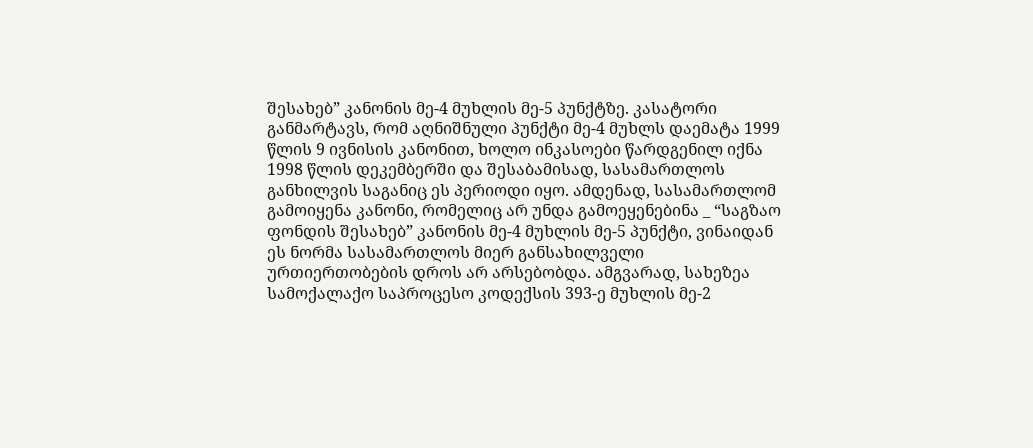შესახებ” კანონის მე-4 მუხლის მე-5 პუნქტზე. კასატორი განმარტავს, რომ აღნიშნული პუნქტი მე-4 მუხლს დაემატა 1999 წლის 9 ივნისის კანონით, ხოლო ინკასოები წარდგენილ იქნა 1998 წლის დეკემბერში და შესაბამისად, სასამართლოს განხილვის საგანიც ეს პერიოდი იყო. ამდენად, სასამართლომ გამოიყენა კანონი, რომელიც არ უნდა გამოეყენებინა _ “საგზაო ფონდის შესახებ” კანონის მე-4 მუხლის მე-5 პუნქტი, ვინაიდან ეს ნორმა სასამართლოს მიერ განსახილველი ურთიერთობების დროს არ არსებობდა. ამგვარად, სახეზეა სამოქალაქო საპროცესო კოდექსის 393-ე მუხლის მე-2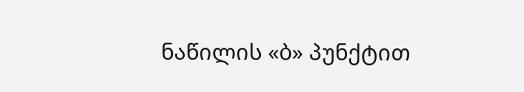ნაწილის «ბ» პუნქტით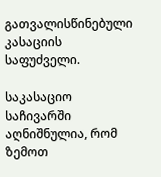გათვალისწინებული კასაციის საფუძველი.

საკასაციო საჩივარში აღნიშნულია, რომ ზემოთ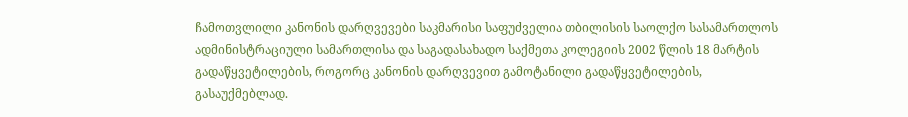ჩამოთვლილი კანონის დარღვევები საკმარისი საფუძველია თბილისის საოლქო სასამართლოს ადმინისტრაციული სამართლისა და საგადასახადო საქმეთა კოლეგიის 2002 წლის 18 მარტის გადაწყვეტილების, როგორც კანონის დარღვევით გამოტანილი გადაწყვეტილების, გასაუქმებლად.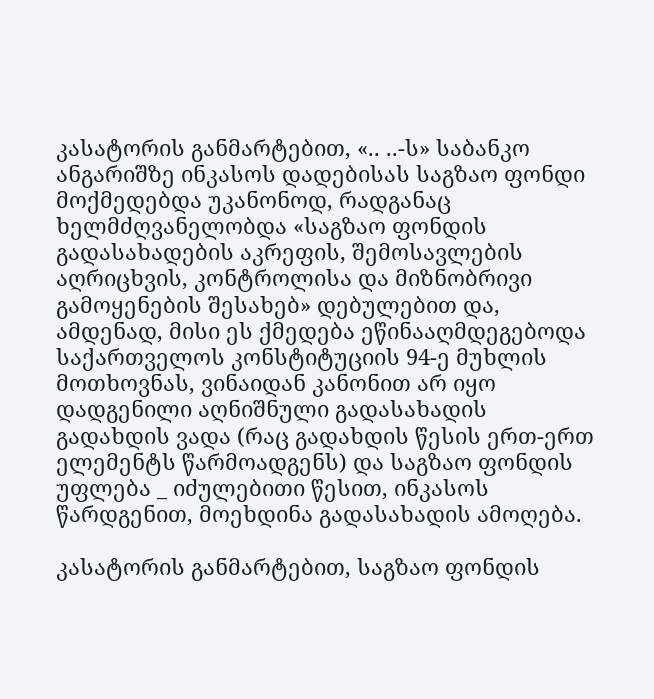კასატორის განმარტებით, «.. ..-ს» საბანკო ანგარიშზე ინკასოს დადებისას საგზაო ფონდი მოქმედებდა უკანონოდ, რადგანაც ხელმძღვანელობდა «საგზაო ფონდის გადასახადების აკრეფის, შემოსავლების აღრიცხვის, კონტროლისა და მიზნობრივი გამოყენების შესახებ» დებულებით და, ამდენად, მისი ეს ქმედება ეწინააღმდეგებოდა საქართველოს კონსტიტუციის 94-ე მუხლის მოთხოვნას, ვინაიდან კანონით არ იყო დადგენილი აღნიშნული გადასახადის გადახდის ვადა (რაც გადახდის წესის ერთ-ერთ ელემენტს წარმოადგენს) და საგზაო ფონდის უფლება _ იძულებითი წესით, ინკასოს წარდგენით, მოეხდინა გადასახადის ამოღება.

კასატორის განმარტებით, საგზაო ფონდის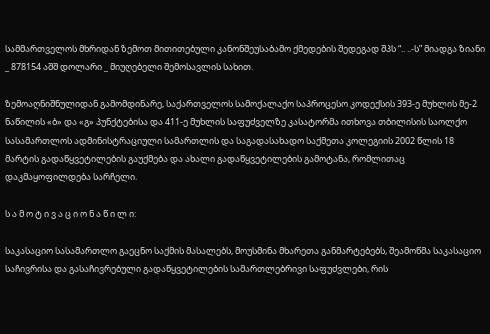სამმართველოს მხრიდან ზემოთ მითითებული კანონშეუსაბამო ქმედების შედეგად შპს “.. ..-ს” მიადგა ზიანი _ 878154 აშშ დოლარი _ მიუღებელი შემოსავლის სახით.

ზემოაღნიშნულიდან გამომდინარე, საქართველოს სამოქალაქო საპროცესო კოდექსის 393-ე მუხლის მე-2 ნაწილის «ბ» და «გ» პუნქტებისა და 411-ე მუხლის საფუძველზე კასატორმა ითხოვა თბილისის საოლქო სასამართლოს ადმინისტრაციული სამართლის და საგადასახადო საქმეთა კოლეგიის 2002 წლის 18 მარტის გადაწყვეტილების გაუქმება და ახალი გადაწყვეტილების გამოტანა, რომლითაც დაკმაყოფილდება სარჩელი.

ს ა მ ო ტ ი ვ ა ც ი ო ნ ა წ ი ლ ი:

საკასაციო სასამართლო გაეცნო საქმის მასალებს, მოუსმინა მხარეთა განმარტებებს, შეამოწმა საკასაციო საჩივრისა და გასაჩივრებული გადაწყვეტილების სამართლებრივი საფუძვლები, რის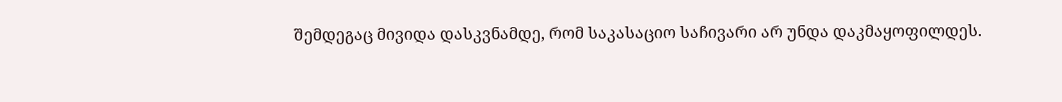შემდეგაც მივიდა დასკვნამდე, რომ საკასაციო საჩივარი არ უნდა დაკმაყოფილდეს.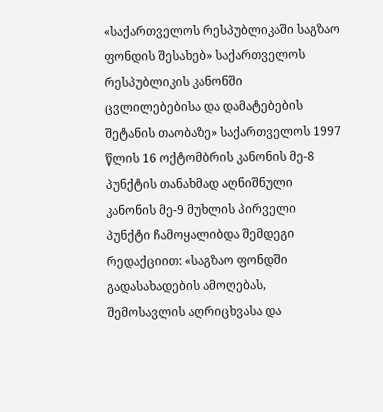«საქართველოს რესპუბლიკაში საგზაო ფონდის შესახებ» საქართველოს რესპუბლიკის კანონში ცვლილებებისა და დამატებების შეტანის თაობაზე» საქართველოს 1997 წლის 16 ოქტომბრის კანონის მე-8 პუნქტის თანახმად აღნიშნული კანონის მე-9 მუხლის პირველი პუნქტი ჩამოყალიბდა შემდეგი რედაქციით: «საგზაო ფონდში გადასახადების ამოღებას, შემოსავლის აღრიცხვასა და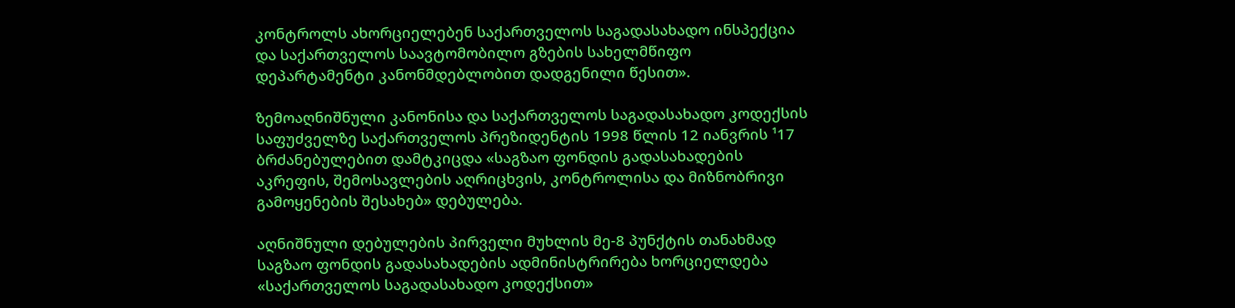კონტროლს ახორციელებენ საქართველოს საგადასახადო ინსპექცია და საქართველოს საავტომობილო გზების სახელმწიფო დეპარტამენტი კანონმდებლობით დადგენილი წესით».

ზემოაღნიშნული კანონისა და საქართველოს საგადასახადო კოდექსის საფუძველზე საქართველოს პრეზიდენტის 1998 წლის 12 იანვრის ¹17 ბრძანებულებით დამტკიცდა «საგზაო ფონდის გადასახადების აკრეფის, შემოსავლების აღრიცხვის, კონტროლისა და მიზნობრივი გამოყენების შესახებ» დებულება.

აღნიშნული დებულების პირველი მუხლის მე-8 პუნქტის თანახმად საგზაო ფონდის გადასახადების ადმინისტრირება ხორციელდება «საქართველოს საგადასახადო კოდექსით»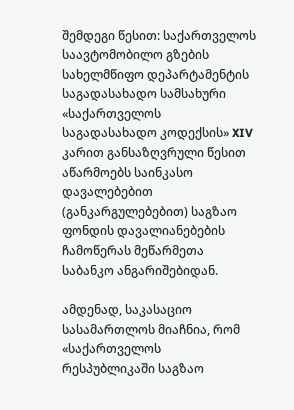შემდეგი წესით: საქართველოს საავტომობილო გზების სახელმწიფო დეპარტამენტის საგადასახადო სამსახური «საქართველოს საგადასახადო კოდექსის» XIV კარით განსაზღვრული წესით აწარმოებს საინკასო დავალებებით (განკარგულებებით) საგზაო ფონდის დავალიანებების ჩამოწერას მეწარმეთა საბანკო ანგარიშებიდან.

ამდენად, საკასაციო სასამართლოს მიაჩნია, რომ «საქართველოს რესპუბლიკაში საგზაო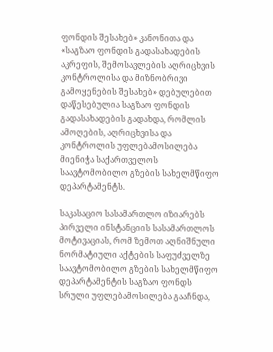ფონდის შესახებ» კანონითა და «საგზაო ფონდის გადასახადების აკრეფის, შემოსავლების აღრიცხვის კონტროლისა და მიზნობრივი გამოყენების შესახებ» დებულებით დაწესებულია საგზაო ფონდის გადასახადების გადახდა, რომლის ამოღების, აღრიცხვისა და კონტროლის უფლებამოსილება მიენიჭა საქართველოს საავტომობილო გზების სახელმწიფო დეპარტამენტს.

საკასაციო სასამართლო იზიარებს პირველი ინსტანციის სასამართლოს მოტივაციას, რომ ზემოთ აღნიშნული ნორმატიული აქტების საფუძველზე საავტომობილო გზების სახელმწიფო დეპარტამენტის საგზაო ფონდს სრული უფლებამოსილება გააჩნდა,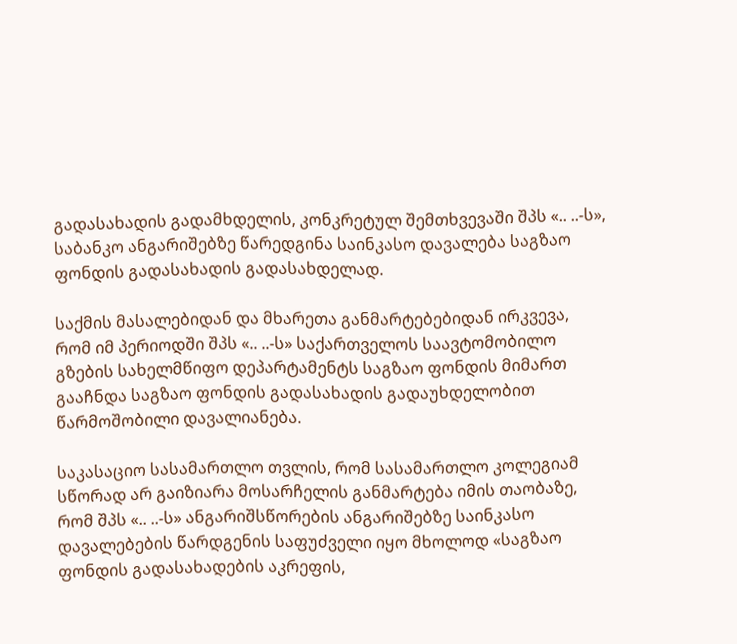გადასახადის გადამხდელის, კონკრეტულ შემთხვევაში შპს «.. ..-ს», საბანკო ანგარიშებზე წარედგინა საინკასო დავალება საგზაო ფონდის გადასახადის გადასახდელად.

საქმის მასალებიდან და მხარეთა განმარტებებიდან ირკვევა, რომ იმ პერიოდში შპს «.. ..-ს» საქართველოს საავტომობილო გზების სახელმწიფო დეპარტამენტს საგზაო ფონდის მიმართ გააჩნდა საგზაო ფონდის გადასახადის გადაუხდელობით წარმოშობილი დავალიანება.

საკასაციო სასამართლო თვლის, რომ სასამართლო კოლეგიამ სწორად არ გაიზიარა მოსარჩელის განმარტება იმის თაობაზე, რომ შპს «.. ..-ს» ანგარიშსწორების ანგარიშებზე საინკასო დავალებების წარდგენის საფუძველი იყო მხოლოდ «საგზაო ფონდის გადასახადების აკრეფის,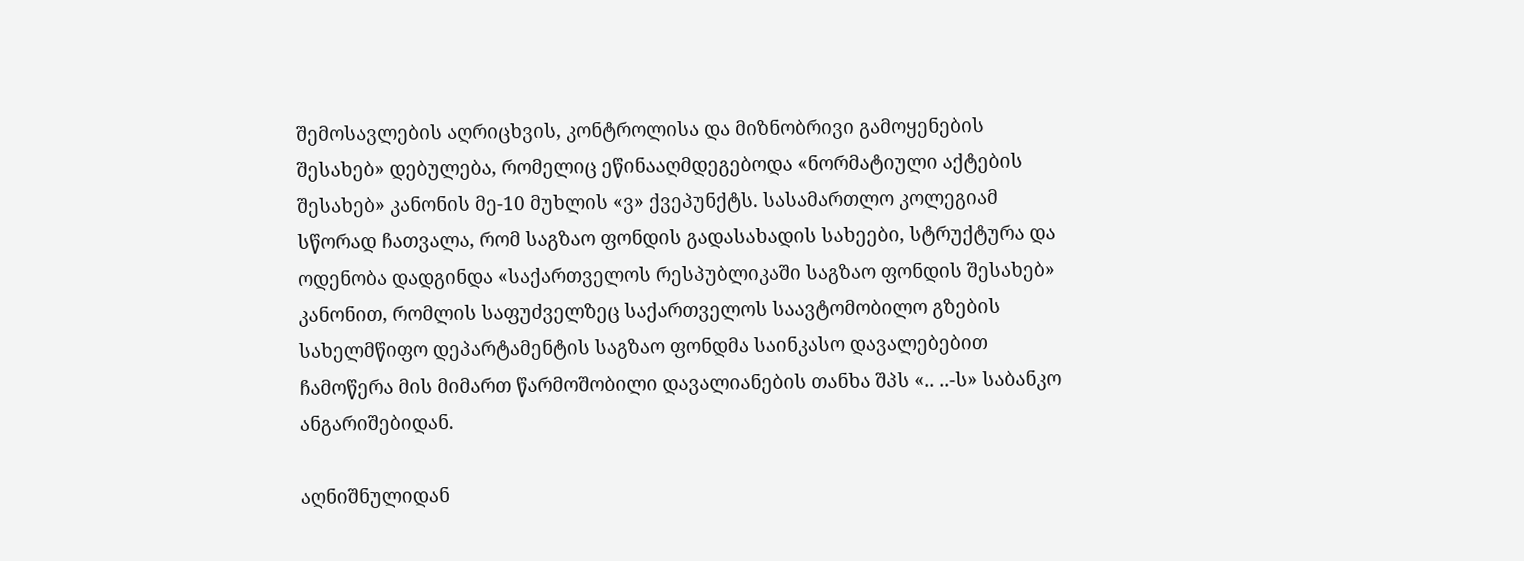შემოსავლების აღრიცხვის, კონტროლისა და მიზნობრივი გამოყენების შესახებ» დებულება, რომელიც ეწინააღმდეგებოდა «ნორმატიული აქტების შესახებ» კანონის მე-10 მუხლის «ვ» ქვეპუნქტს. სასამართლო კოლეგიამ სწორად ჩათვალა, რომ საგზაო ფონდის გადასახადის სახეები, სტრუქტურა და ოდენობა დადგინდა «საქართველოს რესპუბლიკაში საგზაო ფონდის შესახებ» კანონით, რომლის საფუძველზეც საქართველოს საავტომობილო გზების სახელმწიფო დეპარტამენტის საგზაო ფონდმა საინკასო დავალებებით ჩამოწერა მის მიმართ წარმოშობილი დავალიანების თანხა შპს «.. ..-ს» საბანკო ანგარიშებიდან.

აღნიშნულიდან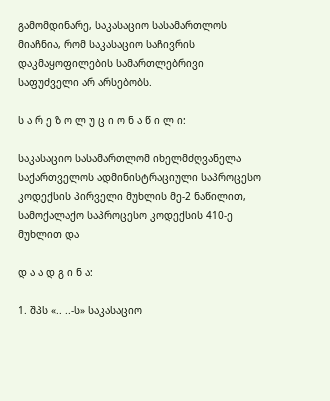გამომდინარე, საკასაციო სასამართლოს მიაჩნია, რომ საკასაციო საჩივრის დაკმაყოფილების სამართლებრივი საფუძველი არ არსებობს.

ს ა რ ე ზ ო ლ უ ც ი ო ნ ა წ ი ლ ი:

საკასაციო სასამართლომ იხელმძღვანელა საქართველოს ადმინისტრაციული საპროცესო კოდექსის პირველი მუხლის მე-2 ნაწილით, სამოქალაქო საპროცესო კოდექსის 410-ე მუხლით და

დ ა ა დ გ ი ნ ა:

1. შპს «.. ..-ს» საკასაციო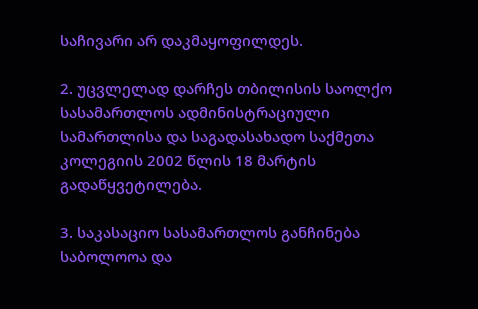საჩივარი არ დაკმაყოფილდეს.

2. უცვლელად დარჩეს თბილისის საოლქო სასამართლოს ადმინისტრაციული სამართლისა და საგადასახადო საქმეთა კოლეგიის 2002 წლის 18 მარტის გადაწყვეტილება.

3. საკასაციო სასამართლოს განჩინება საბოლოოა და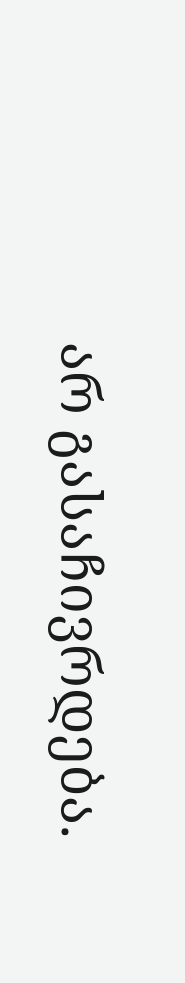არ გასაჩივრდება.